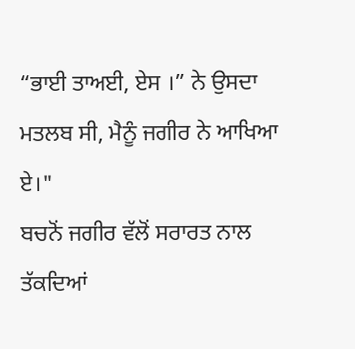“ਭਾਈ ਤਾਅਈ, ਏਸ ।” ਨੇ ਉਸਦਾ ਮਤਲਬ ਸੀ, ਮੈਨੂੰ ਜਗੀਰ ਨੇ ਆਖਿਆ ਏ।"
ਬਚਨੋਂ ਜਗੀਰ ਵੱਲੋਂ ਸਰਾਰਤ ਨਾਲ ਤੱਕਦਿਆਂ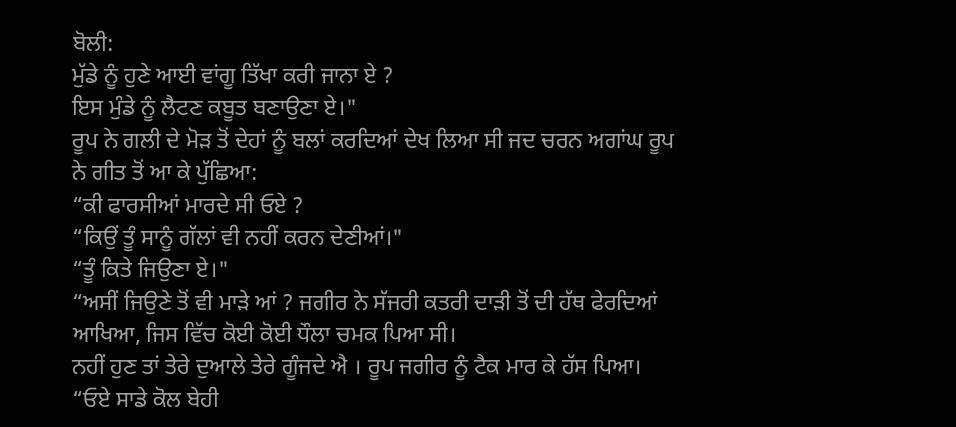ਬੋਲੀ:
ਮੁੱਡੇ ਨੂੰ ਹੁਣੇ ਆਈ ਵਾਂਗੂ ਤਿੱਖਾ ਕਰੀ ਜਾਨਾ ਏ ?
ਇਸ ਮੁੰਡੇ ਨੂੰ ਲੈਟਣ ਕਬੂਤ ਬਣਾਉਣਾ ਏ।"
ਰੂਪ ਨੇ ਗਲੀ ਦੇ ਮੋੜ ਤੋਂ ਦੇਹਾਂ ਨੂੰ ਬਲਾਂ ਕਰਦਿਆਂ ਦੇਖ ਲਿਆ ਸੀ ਜਦ ਚਰਨ ਅਗਾਂਘ ਰੂਪ ਨੇ ਗੀਤ ਤੋਂ ਆ ਕੇ ਪੁੱਛਿਆ:
“ਕੀ ਫਾਰਸੀਆਂ ਮਾਰਦੇ ਸੀ ਓਏ ?
“ਕਿਉਂ ਤੂੰ ਸਾਨੂੰ ਗੱਲਾਂ ਵੀ ਨਹੀਂ ਕਰਨ ਦੇਣੀਆਂ।"
“ਤੂੰ ਕਿਤੇ ਜਿਉਣਾ ਏ।"
“ਅਸੀਂ ਜਿਉਣੇ ਤੋਂ ਵੀ ਮਾੜੇ ਆਂ ? ਜਗੀਰ ਨੇ ਸੱਜਰੀ ਕਤਰੀ ਦਾੜੀ ਤੋਂ ਦੀ ਹੱਥ ਫੇਰਦਿਆਂ ਆਖਿਆ, ਜਿਸ ਵਿੱਚ ਕੋਈ ਕੋਈ ਧੌਲਾ ਚਮਕ ਪਿਆ ਸੀ।
ਨਹੀਂ ਹੁਣ ਤਾਂ ਤੇਰੇ ਦੁਆਲੇ ਤੇਰੇ ਗੂੰਜਦੇ ਐ । ਰੂਪ ਜਗੀਰ ਨੂੰ ਟੈਕ ਮਾਰ ਕੇ ਹੱਸ ਪਿਆ।
“ਓਏ ਸਾਡੇ ਕੋਲ ਬੇਹੀ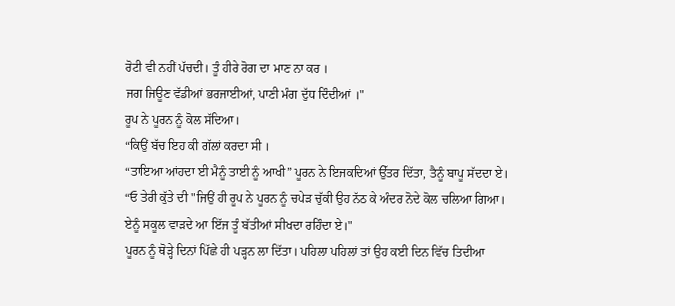ਰੋਟੀ ਵੀ ਨਹੀਂ ਪੱਚਦੀ। ਤੂੰ ਹੀਰੇ ਰੋਗ ਦਾ ਮਾਣ ਨਾ ਕਰ ।
ਜਗ ਜਿਊਣ ਵੱਡੀਆਂ ਭਰਜਾਈਆਂ, ਪਾਣੀ ਮੰਗ ਦੁੱਧ ਦਿੰਦੀਆਂ ।"
ਰੂਪ ਨੇ ਪੂਰਨ ਨੂੰ ਕੋਲ ਸੱਦਿਆ।
“ਕਿਉਂ ਬੱਚ ਇਹ ਕੀ ਗੱਲਾਂ ਕਰਦਾ ਸੀ ।
“ਤਾਇਆ ਆਂਹਦਾ ਈ ਮੈਨੂੰ ਤਾਈ ਨੂੰ ਆਖੀ” ਪੂਰਨ ਨੇ ਇਜਕਦਿਆਂ ਉੱਤਰ ਦਿੱਤਾ, ਤੈਨੂੰ ਬਾਪੂ ਸੱਦਦਾ ਏ।
“ਓ ਤੇਰੀ ਕੁੱਤੇ ਦੀ "ਜਿਉਂ ਹੀ ਰੂਪ ਨੇ ਪੂਰਨ ਨੂੰ ਚਪੇੜ ਚੁੱਕੀ ਉਹ ਨੱਠ ਕੇ ਅੰਦਰ ਨੋਦੇ ਕੋਲ ਚਲਿਆ ਗਿਆ।
ਏਨੂੰ ਸਕੂਲ ਵਾੜਦੇ ਆ ਇੱਜ ਤੂੰ ਬੱਤੀਆਂ ਸੀਖਦਾ ਰਹਿੰਦਾ ਏ।"
ਪੂਰਨ ਨੂੰ ਥੋੜ੍ਹੇ ਦਿਨਾਂ ਪਿੱਛੇ ਹੀ ਪੜ੍ਹਨ ਲਾ ਦਿੱਤਾ। ਪਹਿਲਾ ਪਹਿਲਾਂ ਤਾਂ ਉਹ ਕਈ ਦਿਨ ਵਿੱਚ ਤਿਦੀਆ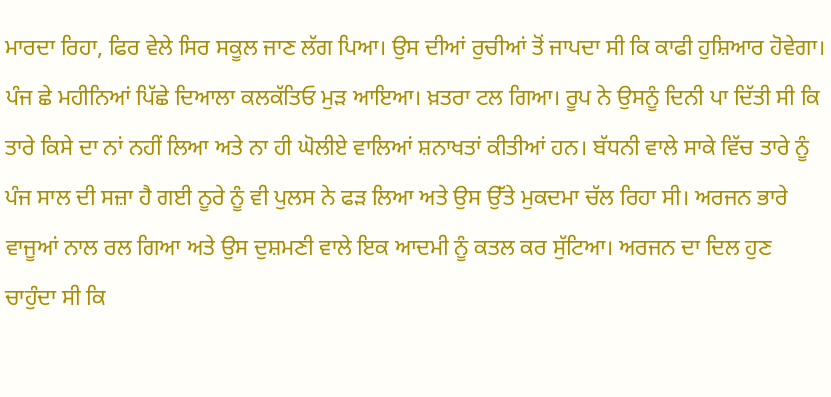ਮਾਰਦਾ ਰਿਹਾ, ਫਿਰ ਵੇਲੇ ਸਿਰ ਸਕੂਲ ਜਾਣ ਲੱਗ ਪਿਆ। ਉਸ ਦੀਆਂ ਰੁਚੀਆਂ ਤੋਂ ਜਾਪਦਾ ਸੀ ਕਿ ਕਾਫੀ ਹੁਸ਼ਿਆਰ ਹੋਵੇਗਾ।
ਪੰਜ ਛੇ ਮਹੀਨਿਆਂ ਪਿੱਛੇ ਦਿਆਲਾ ਕਲਕੱਤਿਓ ਮੁੜ ਆਇਆ। ਖ਼ਤਰਾ ਟਲ ਗਿਆ। ਰੂਪ ਨੇ ਉਸਨੂੰ ਦਿਨੀ ਪਾ ਦਿੱਤੀ ਸੀ ਕਿ ਤਾਰੇ ਕਿਸੇ ਦਾ ਨਾਂ ਨਹੀਂ ਲਿਆ ਅਤੇ ਨਾ ਹੀ ਘੋਲੀਏ ਵਾਲਿਆਂ ਸ਼ਨਾਖਤਾਂ ਕੀਤੀਆਂ ਹਨ। ਬੱਧਨੀ ਵਾਲੇ ਸਾਕੇ ਵਿੱਚ ਤਾਰੇ ਨੂੰ ਪੰਜ ਸਾਲ ਦੀ ਸਜ਼ਾ ਹੈ ਗਈ ਨੂਰੇ ਨੂੰ ਵੀ ਪੁਲਸ ਨੇ ਫੜ ਲਿਆ ਅਤੇ ਉਸ ਉੱਤੇ ਮੁਕਦਮਾ ਚੱਲ ਰਿਹਾ ਸੀ। ਅਰਜਨ ਭਾਰੇ ਵਾਜੂਆਂ ਨਾਲ ਰਲ ਗਿਆ ਅਤੇ ਉਸ ਦੁਸ਼ਮਣੀ ਵਾਲੇ ਇਕ ਆਦਮੀ ਨੂੰ ਕਤਲ ਕਰ ਸੁੱਟਿਆ। ਅਰਜਨ ਦਾ ਦਿਲ ਹੁਣ ਚਾਹੁੰਦਾ ਸੀ ਕਿ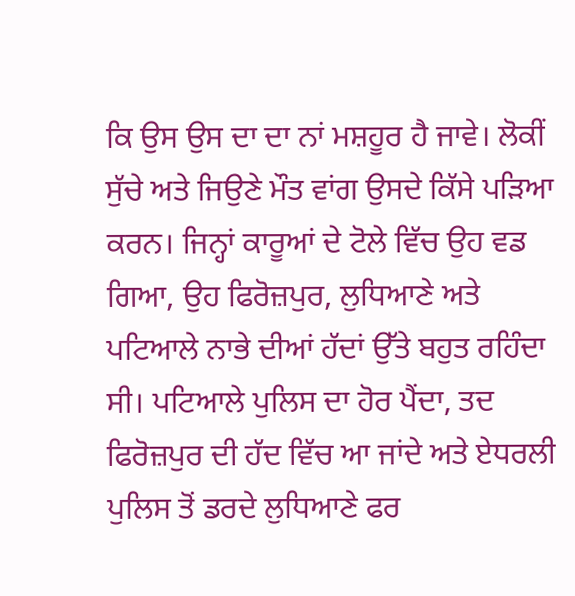ਕਿ ਉਸ ਉਸ ਦਾ ਦਾ ਨਾਂ ਮਸ਼ਹੂਰ ਹੈ ਜਾਵੇ। ਲੋਕੀਂ ਸੁੱਚੇ ਅਤੇ ਜਿਉਣੇ ਮੌਤ ਵਾਂਗ ਉਸਦੇ ਕਿੱਸੇ ਪੜਿਆ ਕਰਨ। ਜਿਨ੍ਹਾਂ ਕਾਰੂਆਂ ਦੇ ਟੋਲੇ ਵਿੱਚ ਉਹ ਵਡ ਗਿਆ, ਉਹ ਫਿਰੋਜ਼ਪੁਰ, ਲੁਧਿਆਣੇ ਅਤੇ ਪਟਿਆਲੇ ਨਾਭੇ ਦੀਆਂ ਹੱਦਾਂ ਉੱਤੇ ਬਹੁਤ ਰਹਿੰਦਾ ਸੀ। ਪਟਿਆਲੇ ਪੁਲਿਸ ਦਾ ਹੋਰ ਪੈਂਦਾ, ਤਦ ਫਿਰੋਜ਼ਪੁਰ ਦੀ ਹੱਦ ਵਿੱਚ ਆ ਜਾਂਦੇ ਅਤੇ ਏਧਰਲੀ ਪੁਲਿਸ ਤੋਂ ਡਰਦੇ ਲੁਧਿਆਣੇ ਫਰ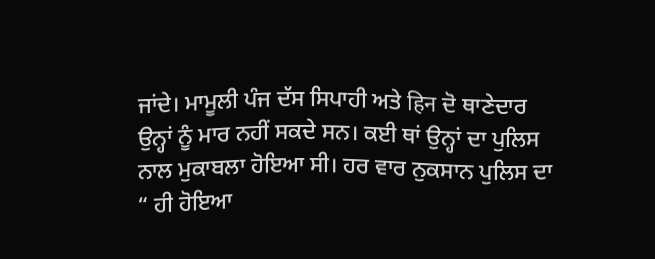ਜਾਂਦੇ। ਮਾਮੂਲੀ ਪੰਜ ਦੱਸ ਸਿਪਾਹੀ ਅਤੇ हिन ਦੋ ਥਾਣੇਦਾਰ ਉਨ੍ਹਾਂ ਨੂੰ ਮਾਰ ਨਹੀਂ ਸਕਦੇ ਸਨ। ਕਈ ਥਾਂ ਉਨ੍ਹਾਂ ਦਾ ਪੁਲਿਸ ਨਾਲ ਮੁਕਾਬਲਾ ਹੋਇਆ ਸੀ। ਹਰ ਵਾਰ ਨੁਕਸਾਨ ਪੁਲਿਸ ਦਾ “ ਹੀ ਹੋਇਆ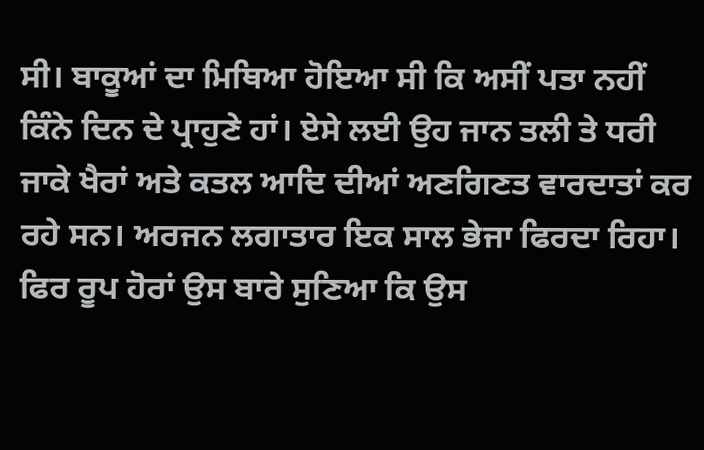ਸੀ। ਬਾਕੂਆਂ ਦਾ ਮਿਥਿਆ ਹੋਇਆ ਸੀ ਕਿ ਅਸੀਂ ਪਤਾ ਨਹੀਂ ਕਿੰਨੇ ਦਿਨ ਦੇ ਪ੍ਰਾਹੁਣੇ ਹਾਂ। ਏਸੇ ਲਈ ਉਹ ਜਾਨ ਤਲੀ ਤੇ ਧਰੀ ਜਾਕੇ ਖੈਰਾਂ ਅਤੇ ਕਤਲ ਆਦਿ ਦੀਆਂ ਅਣਗਿਣਤ ਵਾਰਦਾਤਾਂ ਕਰ ਰਹੇ ਸਨ। ਅਰਜਨ ਲਗਾਤਾਰ ਇਕ ਸਾਲ ਭੇਜਾ ਫਿਰਦਾ ਰਿਹਾ। ਫਿਰ ਰੂਪ ਹੋਰਾਂ ਉਸ ਬਾਰੇ ਸੁਣਿਆ ਕਿ ਉਸ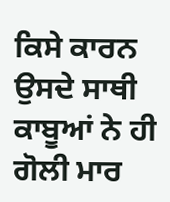ਕਿਸੇ ਕਾਰਨ ਉਸਦੇ ਸਾਥੀ ਕਾਬੂਆਂ ਨੇ ਹੀ ਗੋਲੀ ਮਾਰ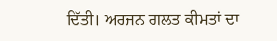ਦਿੱਤੀ। ਅਰਜਨ ਗਲਤ ਕੀਮਤਾਂ ਦਾ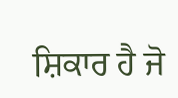ਸ਼ਿਕਾਰ ਹੈ ਜੋ